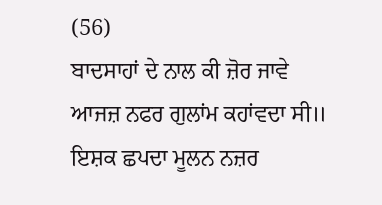(56)
ਬਾਦਸਾਹਾਂ ਦੇ ਨਾਲ ਕੀ ਜ਼ੋਰ ਜਾਵੇ ਆਜਜ਼ ਨਫਰ ਗੁਲਾਂਮ ਕਹਾਂਵਦਾ ਸੀ॥ ਇਸ਼ਕ ਛਪਦਾ ਮੂਲਨ ਨਜ਼ਰ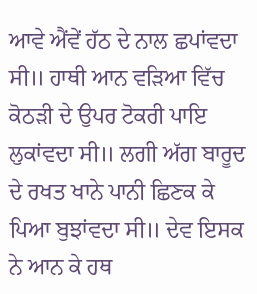ਆਵੇ ਐਂਵੇਂ ਹੱਠ ਦੇ ਨਾਲ ਛਪਾਂਵਦਾ ਸੀ॥ ਹਾਥੀ ਆਨ ਵੜਿਆ ਵਿੱਚ ਕੋਠੜੀ ਦੇ ਉਪਰ ਟੋਕਰੀ ਪਾਇ ਲੁਕਾਂਵਦਾ ਸੀ॥ ਲਗੀ ਅੱਗ ਬਾਰੂਦ ਦੇ ਰਖਤ ਖਾਨੇ ਪਾਨੀ ਛਿਣਕ ਕੇ ਪਿਆ ਬੁਝਾਂਵਦਾ ਸੀ॥ ਦੇਵ ਇਸਕ ਨੇ ਆਨ ਕੇ ਹਥ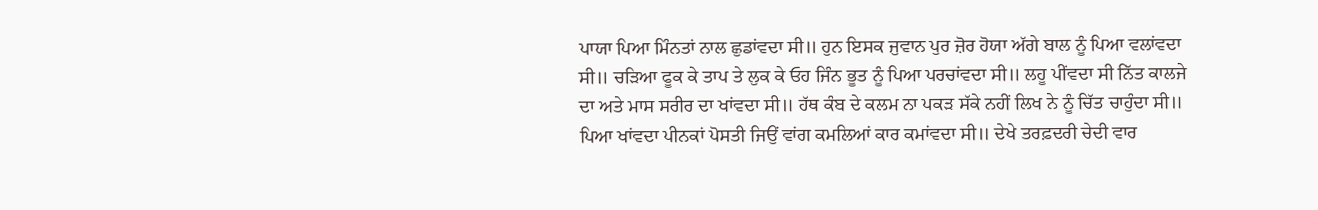ਪਾਯਾ ਪਿਆ ਮਿੰਨਤਾਂ ਨਾਲ ਛੁਡਾਂਵਦਾ ਸੀ॥ ਹੁਨ ਇਸਕ ਜੁਵਾਨ ਪੁਰ ਜ਼ੋਰ ਹੋਯਾ ਅੱਗੇ ਬਾਲ ਨੂੰ ਪਿਆ ਵਲਾਂਵਦਾ ਸੀ॥ ਚੜਿਆ ਫੂਕ ਕੇ ਤਾਪ ਤੇ ਲੁਕ ਕੇ ਓਹ ਜਿੰਨ ਭੂਤ ਨੂੰ ਪਿਆ ਪਰਚਾਂਵਦਾ ਸੀ॥ ਲਹੂ ਪੀਂਵਦਾ ਸੀ ਨਿੱਤ ਕਾਲਜੇ ਦਾ ਅਤੇ ਮਾਸ ਸਰੀਰ ਦਾ ਖਾਂਵਦਾ ਸੀ॥ ਹੱਥ ਕੰਬ ਦੇ ਕਲਮ ਨਾ ਪਕੜ ਸੱਕੇ ਨਹੀਂ ਲਿਖ ਨੇ ਨੂੰ ਚਿੱਤ ਚਾਹੁੰਦਾ ਸੀ॥ ਪਿਆ ਖਾਂਵਦਾ ਪੀਨਕਾਂ ਪੋਸਤੀ ਜਿਉਂ ਵਾਂਗ ਕਮਲਿਆਂ ਕਾਰ ਕਮਾਂਵਦਾ ਸੀ॥ ਦੇਖੇ ਤਰਫ਼ਦਰੀ ਚੇਦੀ ਵਾਰ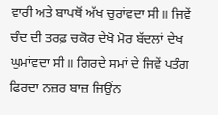ਵਾਰੀ ਅਤੇ ਬਾਪਥੋਂ ਅੱਖ ਚੁਰਾਂਵਦਾ ਸੀ॥ ਜਿਵੇਂ ਚੰਦ ਦੀ ਤਰਫ਼ ਚਕੋਰ ਦੇਖੋ ਮੋਰ ਬੱਦਲਾਂ ਦੇਖ ਘੁਮਾਂਵਦਾ ਸੀ॥ ਗਿਰਦੇ ਸਮਾਂ ਦੇ ਜਿਵੇਂ ਪਤੰਗ ਫਿਰਦਾ ਨਜ਼ਰ ਬਾਜ਼ ਜਿਉਂਨ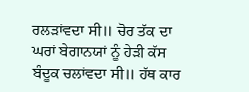ਰਲੜਾਂਵਦਾ ਸੀ॥ ਚੋਰ ਤੱਕ ਦਾ ਘਰਾਂ ਬੇਗਾਨਯਾਂ ਨੂੰ ਹੇੜੀ ਕੱਸ ਬੰਦੂਕ ਚਲਾਂਵਦਾ ਸੀ॥ ਹੱਥ ਕਾਰ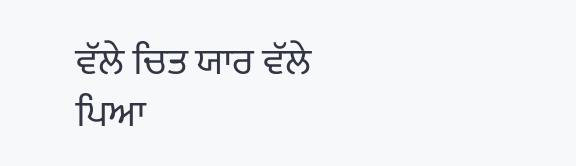ਵੱਲੇ ਚਿਤ ਯਾਰ ਵੱਲੇ ਪਿਆ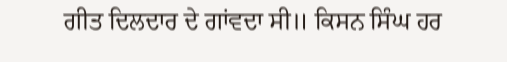ਗੀਤ ਦਿਲਦਾਰ ਦੇ ਗਾਂਵਦਾ ਸੀ॥ ਕਿਸਨ ਸਿੰਘ ਹਰ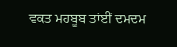ਵਕਤ ਮਹਬੂਬ ਤਾਂਈਂ ਦਮਦਮ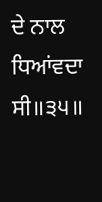ਦੇ ਨਾਲ ਧਿਆਂਵਦਾ ਸੀ॥੩੫॥